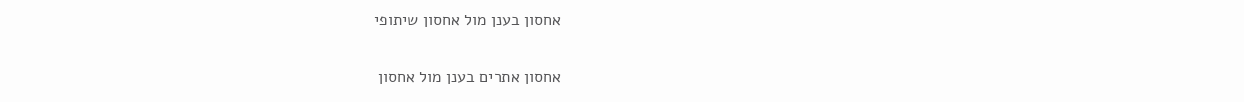אחסון בענן מול אחסון שיתופי

אחסון אתרים בענן מול אחסון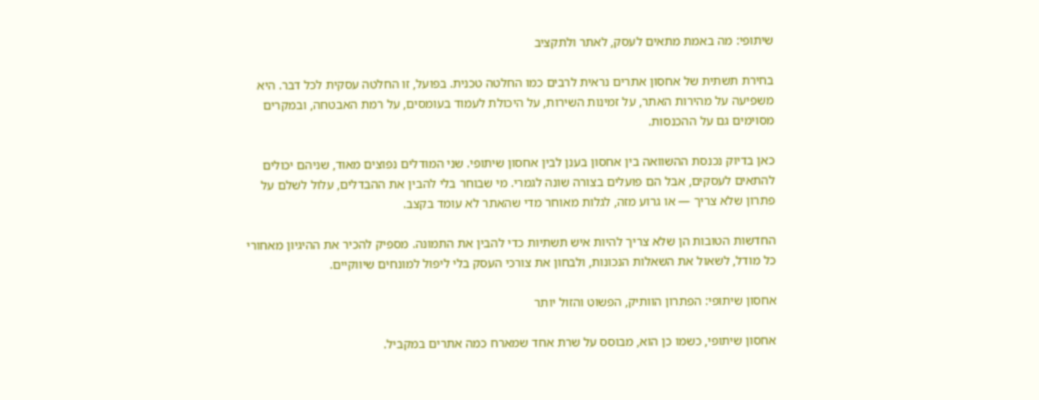שיתופי: מה באמת מתאים לעסק, לאתר ולתקציב

בחירת תשתית של אחסון אתרים נראית לרבים כמו החלטה טכנית. בפועל, זו החלטה עסקית לכל דבר. היא משפיעה על מהירות האתר, על זמינות השירות, על היכולת לעמוד בעומסים, על רמת האבטחה, ובמקרים מסוימים גם על ההכנסות.

כאן בדיוק נכנסת ההשוואה בין אחסון בענן לבין אחסון שיתופי. שני המודלים נפוצים מאוד, שניהם יכולים להתאים לעסקים, אבל הם פועלים בצורה שונה לגמרי. מי שבוחר בלי להבין את ההבדלים, עלול לשלם על פתרון שלא צריך — או גרוע מזה, לגלות מאוחר מדי שהאתר לא עומד בקצב.

החדשות הטובות הן שלא צריך להיות איש תשתיות כדי להבין את התמונה. מספיק להכיר את ההיגיון מאחורי כל מודל, לשאול את השאלות הנכונות, ולבחון את צורכי העסק בלי ליפול למונחים שיווקיים.

אחסון שיתופי: הפתרון הוותיק, הפשוט והזול יותר

אחסון שיתופי, כשמו כן הוא, מבוסס על שרת אחד שמארח כמה אתרים במקביל.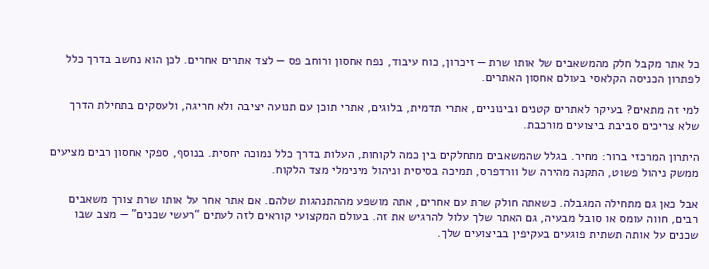כל אתר מקבל חלק מהמשאבים של אותו שרת — זיכרון, כוח עיבוד, נפח אחסון ורוחב פס — לצד אתרים אחרים. לכן הוא נחשב בדרך כלל לפתרון הכניסה הקלאסי בעולם אחסון האתרים.

למי זה מתאים? בעיקר לאתרים קטנים ובינוניים, אתרי תדמית, בלוגים, אתרי תוכן עם תנועה יציבה ולא חריגה, ולעסקים בתחילת הדרך שלא צריכים סביבת ביצועים מורכבת.

היתרון המרכזי ברור: מחיר. בגלל שהמשאבים מתחלקים בין כמה לקוחות, העלות בדרך כלל נמוכה יחסית. בנוסף, ספקי אחסון רבים מציעים ממשק ניהול פשוט, התקנה מהירה של וורדפרס, תמיכה בסיסית וניהול מינימלי מצד הלקוח.

אבל כאן גם מתחילה המגבלה. כשאתה חולק שרת עם אחרים, אתה מושפע מההתנהגות שלהם. אם אתר אחר על אותו שרת צורך משאבים רבים, חווה עומס או סובל מבעיה, גם האתר שלך עלול להרגיש את זה. בעולם המקצועי קוראים לזה לעתים “רעשי שכנים” — מצב שבו שכנים על אותה תשתית פוגעים בעקיפין בביצועים שלך.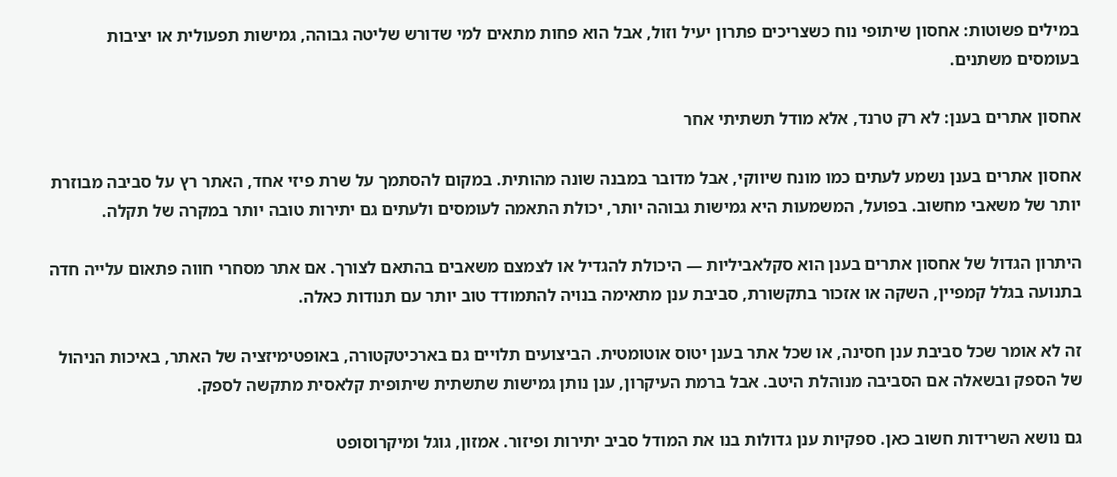במילים פשוטות: אחסון שיתופי נוח כשצריכים פתרון יעיל וזול, אבל הוא פחות מתאים למי שדורש שליטה גבוהה, גמישות תפעולית או יציבות בעומסים משתנים.

אחסון אתרים בענן: לא רק טרנד, אלא מודל תשתיתי אחר

אחסון אתרים בענן נשמע לעתים כמו מונח שיווקי, אבל מדובר במבנה שונה מהותית. במקום להסתמך על שרת פיזי אחד, האתר רץ על סביבה מבוזרת יותר של משאבי מחשוב. בפועל, המשמעות היא גמישות גבוהה יותר, יכולת התאמה לעומסים ולעתים גם יתירות טובה יותר במקרה של תקלה.

היתרון הגדול של אחסון אתרים בענן הוא סקלאביליות — היכולת להגדיל או לצמצם משאבים בהתאם לצורך. אם אתר מסחרי חווה פתאום עלייה חדה בתנועה בגלל קמפיין, השקה או אזכור בתקשורת, סביבת ענן מתאימה בנויה להתמודד טוב יותר עם תנודות כאלה.

זה לא אומר שכל סביבת ענן חסינה, או שכל אתר בענן יטוס אוטומטית. הביצועים תלויים גם בארכיטקטורה, באופטימיזציה של האתר, באיכות הניהול של הספק ובשאלה אם הסביבה מנוהלת היטב. אבל ברמת העיקרון, ענן נותן גמישות שתשתית שיתופית קלאסית מתקשה לספק.

גם נושא השרידות חשוב כאן. ספקיות ענן גדולות בנו את המודל סביב יתירות ופיזור. אמזון, גוגל ומיקרוסופט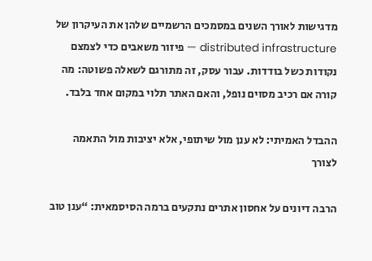מדגישות לאורך השנים במסמכים הרשמיים שלהן את העיקרון של distributed infrastructure — פיזור משאבים כדי לצמצם נקודות כשל בודדות. עבור עסק, זה מתורגם לשאלה פשוטה: מה קורה אם רכיב מסוים נופל, והאם האתר תלוי במקום אחד בלבד.

ההבדל האמיתי: לא ענן מול שיתופי, אלא יציבות מול התאמה לצורך

הרבה דיונים על אחסון אתרים נתקעים ברמה הסיסמאית: “ענן טוב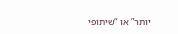יותר” או “שיתופי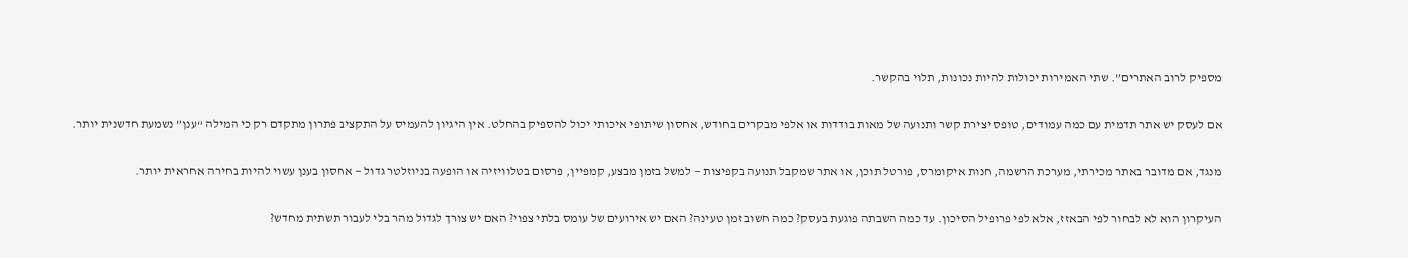מספיק לרוב האתרים”. שתי האמירות יכולות להיות נכונות, תלוי בהקשר.

אם לעסק יש אתר תדמית עם כמה עמודים, טופס יצירת קשר ותנועה של מאות בודדות או אלפי מבקרים בחודש, אחסון שיתופי איכותי יכול להספיק בהחלט. אין היגיון להעמיס על התקציב פתרון מתקדם רק כי המילה “ענן” נשמעת חדשנית יותר.

מנגד, אם מדובר באתר מכירתי, מערכת הרשמה, חנות איקומרס, פורטל תוכן, או אתר שמקבל תנועה בקפיצות — למשל בזמן מבצע, קמפיין, פרסום בטלוויזיה או הופעה בניוזלטר גדול — אחסון בענן עשוי להיות בחירה אחראית יותר.

העיקרון הוא לא לבחור לפי הבאזז, אלא לפי פרופיל הסיכון. עד כמה השבתה פוגעת בעסק? כמה חשוב זמן טעינה? האם יש אירועים של עומס בלתי צפוי? האם יש צורך לגדול מהר בלי לעבור תשתית מחדש?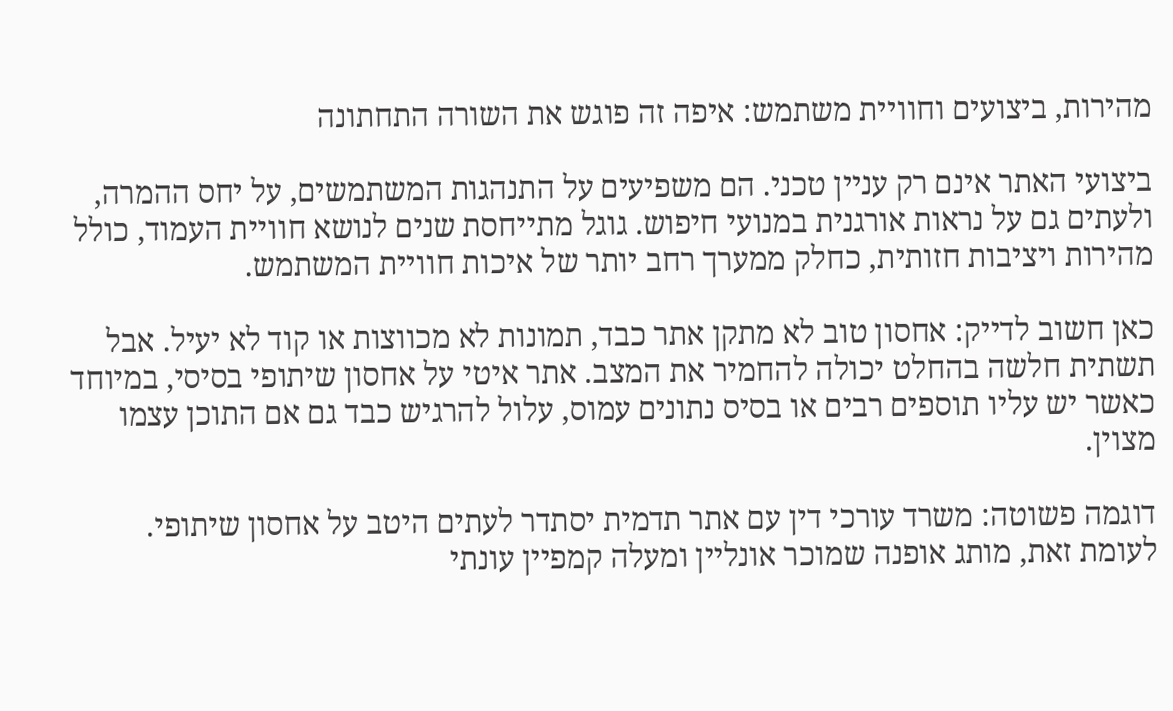מהירות, ביצועים וחוויית משתמש: איפה זה פוגש את השורה התחתונה

ביצועי האתר אינם רק עניין טכני. הם משפיעים על התנהגות המשתמשים, על יחס ההמרה, ולעתים גם על נראות אורגנית במנועי חיפוש. גוגל מתייחסת שנים לנושא חוויית העמוד, כולל מהירות ויציבות חזותית, כחלק ממערך רחב יותר של איכות חוויית המשתמש.

כאן חשוב לדייק: אחסון טוב לא מתקן אתר כבד, תמונות לא מכווצות או קוד לא יעיל. אבל תשתית חלשה בהחלט יכולה להחמיר את המצב. אתר איטי על אחסון שיתופי בסיסי, במיוחד כאשר יש עליו תוספים רבים או בסיס נתונים עמוס, עלול להרגיש כבד גם אם התוכן עצמו מצוין.

דוגמה פשוטה: משרד עורכי דין עם אתר תדמית יסתדר לעתים היטב על אחסון שיתופי. לעומת זאת, מותג אופנה שמוכר אונליין ומעלה קמפיין עונתי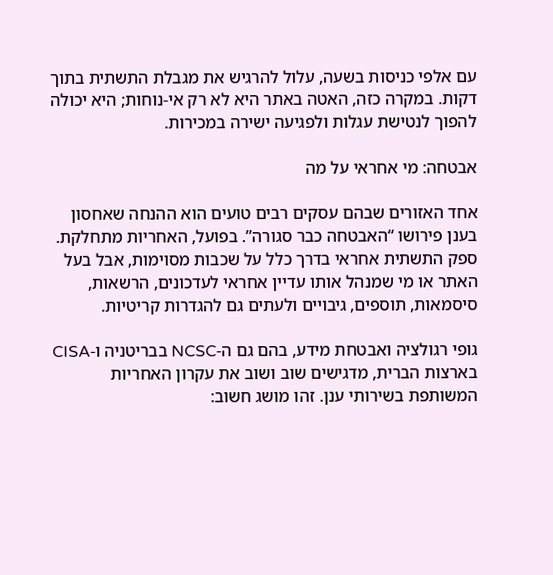עם אלפי כניסות בשעה, עלול להרגיש את מגבלת התשתית בתוך דקות. במקרה כזה, האטה באתר היא לא רק אי-נוחות; היא יכולה להפוך לנטישת עגלות ולפגיעה ישירה במכירות.

אבטחה: מי אחראי על מה

אחד האזורים שבהם עסקים רבים טועים הוא ההנחה שאחסון בענן פירושו “האבטחה כבר סגורה”. בפועל, האחריות מתחלקת. ספק התשתית אחראי בדרך כלל על שכבות מסוימות, אבל בעל האתר או מי שמנהל אותו עדיין אחראי לעדכונים, הרשאות, סיסמאות, תוספים, גיבויים ולעתים גם להגדרות קריטיות.

גופי רגולציה ואבטחת מידע, בהם גם ה-NCSC בבריטניה ו-CISA בארצות הברית, מדגישים שוב ושוב את עקרון האחריות המשותפת בשירותי ענן. זהו מושג חשוב: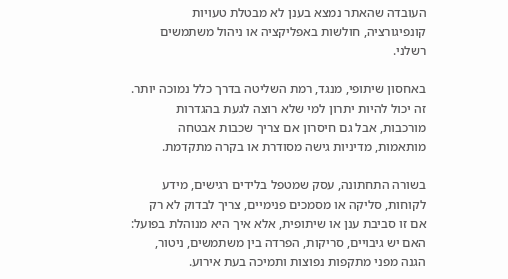העובדה שהאתר נמצא בענן לא מבטלת טעויות קונפיגורציה, חולשות באפליקציה או ניהול משתמשים רשלני.

באחסון שיתופי, מנגד, רמת השליטה בדרך כלל נמוכה יותר. זה יכול להיות יתרון למי שלא רוצה לגעת בהגדרות מורכבות, אבל גם חיסרון אם צריך שכבות אבטחה מותאמות, מדיניות גישה מסודרת או בקרה מתקדמת.

בשורה התחתונה, עסק שמטפל בלידים רגישים, מידע לקוחות, סליקה או מסמכים פנימיים, צריך לבדוק לא רק אם זו סביבת ענן או שיתופית, אלא איך היא מנוהלת בפועל: האם יש גיבויים, סריקות, הפרדה בין משתמשים, ניטור, הגנה מפני מתקפות נפוצות ותמיכה בעת אירוע.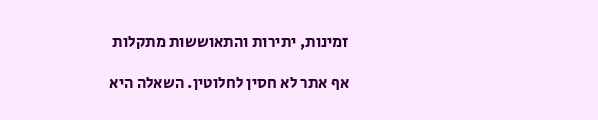זמינות, יתירות והתאוששות מתקלות

אף אתר לא חסין לחלוטין. השאלה היא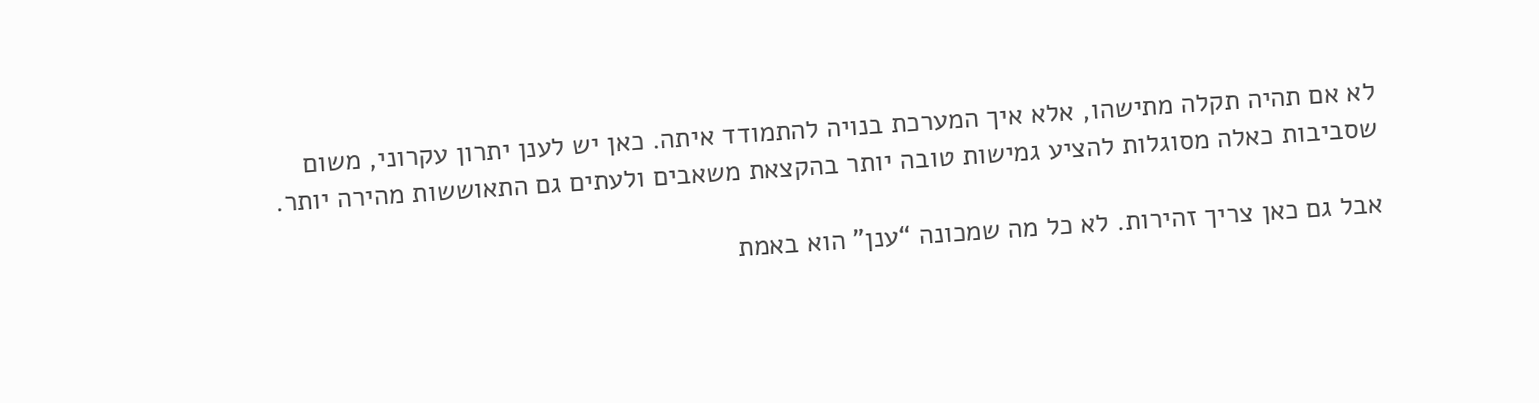לא אם תהיה תקלה מתישהו, אלא איך המערכת בנויה להתמודד איתה. כאן יש לענן יתרון עקרוני, משום שסביבות כאלה מסוגלות להציע גמישות טובה יותר בהקצאת משאבים ולעתים גם התאוששות מהירה יותר.

אבל גם כאן צריך זהירות. לא כל מה שמכונה “ענן” הוא באמת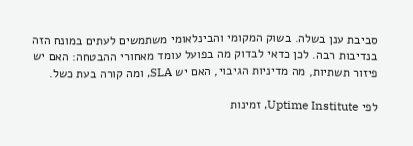סביבת ענן בשלה. בשוק המקומי והבינלאומי משתמשים לעתים במונח הזה בנדיבות רבה. לכן כדאי לבדוק מה בפועל עומד מאחורי ההבטחה: האם יש פיזור תשתיות, מה מדיניות הגיבוי, האם יש SLA, ומה קורה בעת כשל.

לפי Uptime Institute, זמינות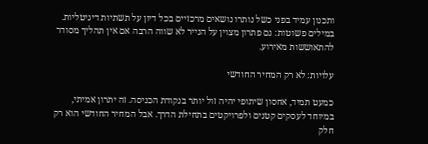ותכנון עמיד בפני כשל נותרו נושאים מרכזיים בכל דיון על תשתיות דיגיטליות. במילים פשוטות: גם פתרון מצוין על הנייר לא שווה הרבה אם אין תהליך מסודר להתאוששות מאירוע.

עלויות: לא רק המחיר החודשי

כמעט תמיד, אחסון שיתופי יהיה זול יותר בנקודת הכניסה. זה יתרון אמיתי, במיוחד לעסקים קטנים ולפרויקטים בתחילת הדרך. אבל המחיר החודשי הוא רק חלק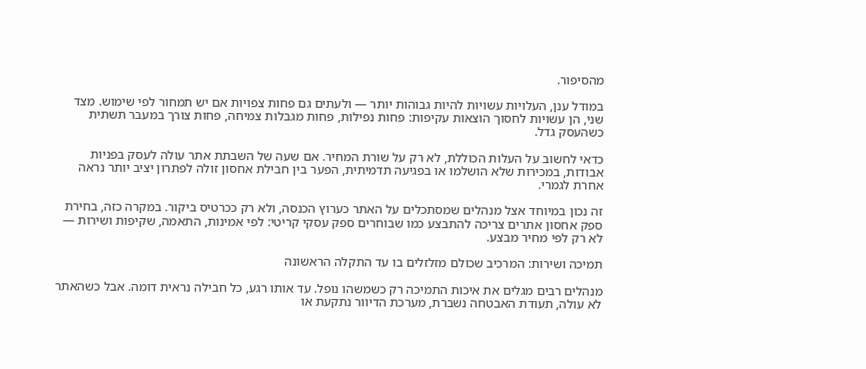מהסיפור.

במודל ענן, העלויות עשויות להיות גבוהות יותר — ולעתים גם פחות צפויות אם יש תמחור לפי שימוש. מצד שני, הן עשויות לחסוך הוצאות עקיפות: פחות נפילות, פחות מגבלות צמיחה, פחות צורך במעבר תשתית כשהעסק גדל.

כדאי לחשוב על העלות הכוללת, לא רק על שורת המחיר. אם שעה של השבתת אתר עולה לעסק בפניות אבודות, במכירות שלא הושלמו או בפגיעה תדמיתית, הפער בין חבילת אחסון זולה לפתרון יציב יותר נראה אחרת לגמרי.

זה נכון במיוחד אצל מנהלים שמסתכלים על האתר כערוץ הכנסה, ולא רק ככרטיס ביקור. במקרה כזה, בחירת ספק אחסון אתרים צריכה להתבצע כמו שבוחרים ספק עסקי קריטי: לפי אמינות, התאמה, שקיפות ושירות — לא רק לפי מחיר מבצע.

תמיכה ושירות: המרכיב שכולם מזלזלים בו עד התקלה הראשונה

מנהלים רבים מגלים את איכות התמיכה רק כשמשהו נופל. עד אותו רגע, כל חבילה נראית דומה. אבל כשהאתר לא עולה, תעודת האבטחה נשברת, מערכת הדיוור נתקעת או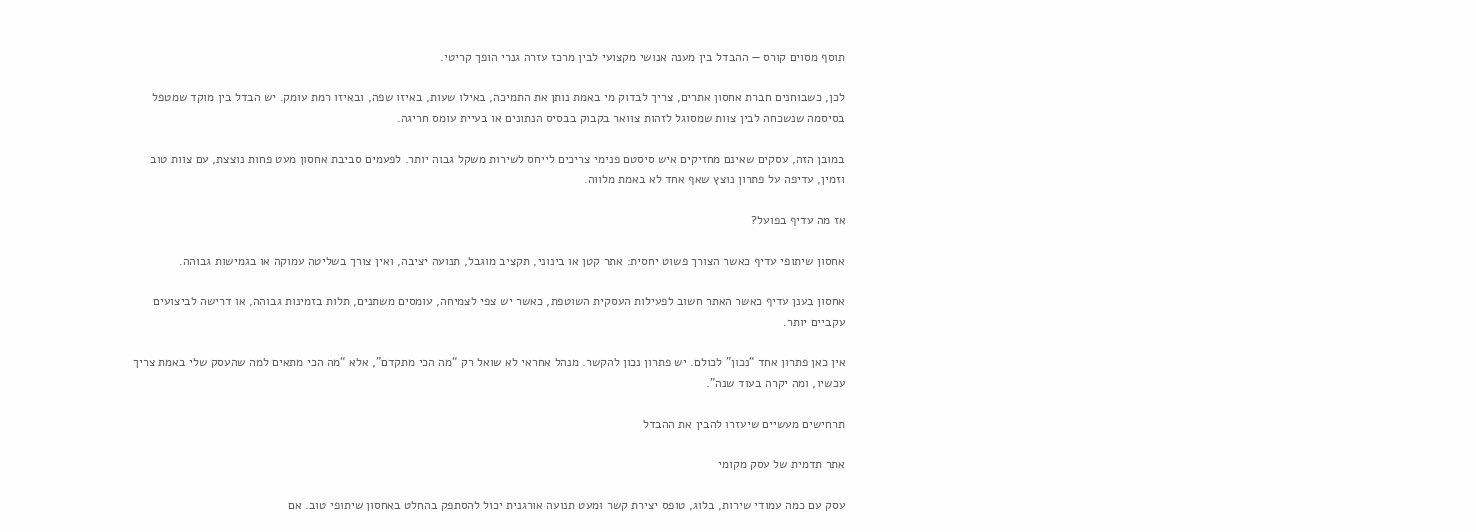תוסף מסוים קורס — ההבדל בין מענה אנושי מקצועי לבין מרכז עזרה גנרי הופך קריטי.

לכן, כשבוחנים חברת אחסון אתרים, צריך לבדוק מי באמת נותן את התמיכה, באילו שעות, באיזו שפה, ובאיזו רמת עומק. יש הבדל בין מוקד שמטפל בסיסמה שנשכחה לבין צוות שמסוגל לזהות צוואר בקבוק בבסיס הנתונים או בעיית עומס חריגה.

במובן הזה, עסקים שאינם מחזיקים איש סיסטם פנימי צריכים לייחס לשירות משקל גבוה יותר. לפעמים סביבת אחסון מעט פחות נוצצת, עם צוות טוב וזמין, עדיפה על פתרון נוצץ שאף אחד לא באמת מלווה.

אז מה עדיף בפועל?

אחסון שיתופי עדיף כאשר הצורך פשוט יחסית: אתר קטן או בינוני, תקציב מוגבל, תנועה יציבה, ואין צורך בשליטה עמוקה או בגמישות גבוהה.

אחסון בענן עדיף כאשר האתר חשוב לפעילות העסקית השוטפת, כאשר יש צפי לצמיחה, עומסים משתנים, תלות בזמינות גבוהה, או דרישה לביצועים עקביים יותר.

אין כאן פתרון אחד “נכון” לכולם. יש פתרון נכון להקשר. מנהל אחראי לא שואל רק “מה הכי מתקדם”, אלא “מה הכי מתאים למה שהעסק שלי באמת צריך עכשיו, ומה יקרה בעוד שנה”.

תרחישים מעשיים שיעזרו להבין את ההבדל

אתר תדמית של עסק מקומי

עסק עם כמה עמודי שירות, בלוג, טופס יצירת קשר ומעט תנועה אורגנית יכול להסתפק בהחלט באחסון שיתופי טוב. אם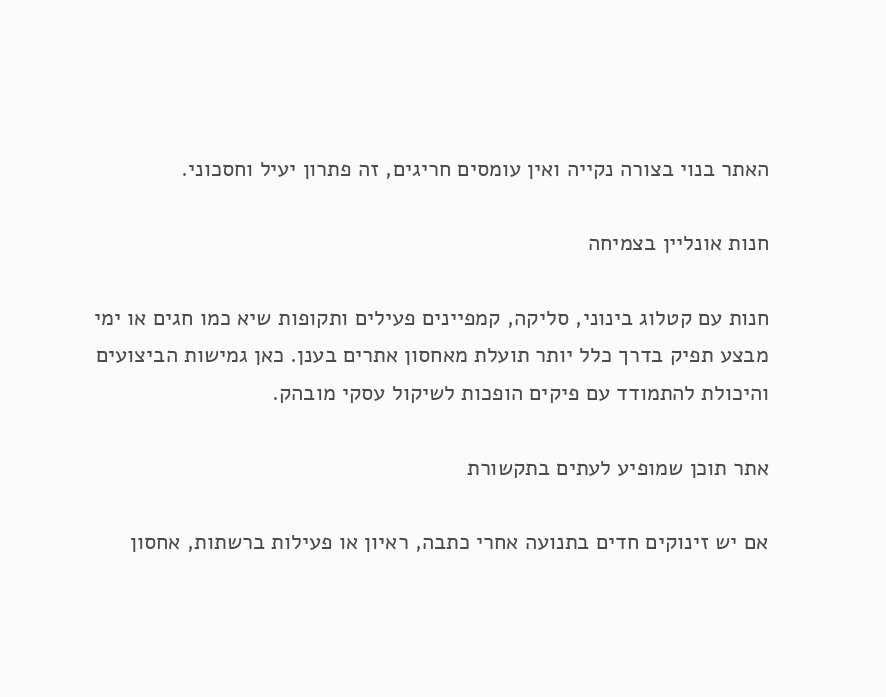האתר בנוי בצורה נקייה ואין עומסים חריגים, זה פתרון יעיל וחסכוני.

חנות אונליין בצמיחה

חנות עם קטלוג בינוני, סליקה, קמפיינים פעילים ותקופות שיא כמו חגים או ימי מבצע תפיק בדרך כלל יותר תועלת מאחסון אתרים בענן. כאן גמישות הביצועים והיכולת להתמודד עם פיקים הופכות לשיקול עסקי מובהק.

אתר תוכן שמופיע לעתים בתקשורת

אם יש זינוקים חדים בתנועה אחרי כתבה, ראיון או פעילות ברשתות, אחסון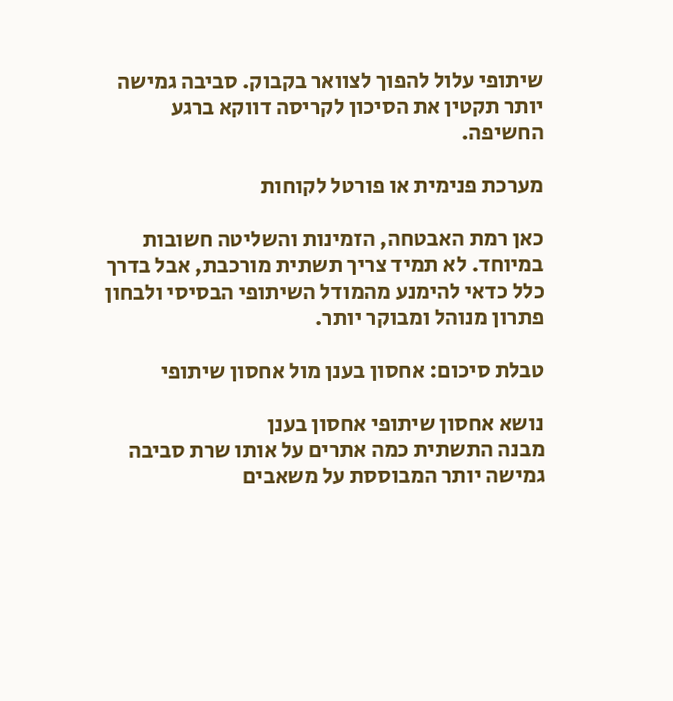שיתופי עלול להפוך לצוואר בקבוק. סביבה גמישה יותר תקטין את הסיכון לקריסה דווקא ברגע החשיפה.

מערכת פנימית או פורטל לקוחות

כאן רמת האבטחה, הזמינות והשליטה חשובות במיוחד. לא תמיד צריך תשתית מורכבת, אבל בדרך כלל כדאי להימנע מהמודל השיתופי הבסיסי ולבחון פתרון מנוהל ומבוקר יותר.

טבלת סיכום: אחסון בענן מול אחסון שיתופי

נושא אחסון שיתופי אחסון בענן
מבנה התשתית כמה אתרים על אותו שרת סביבה גמישה יותר המבוססת על משאבים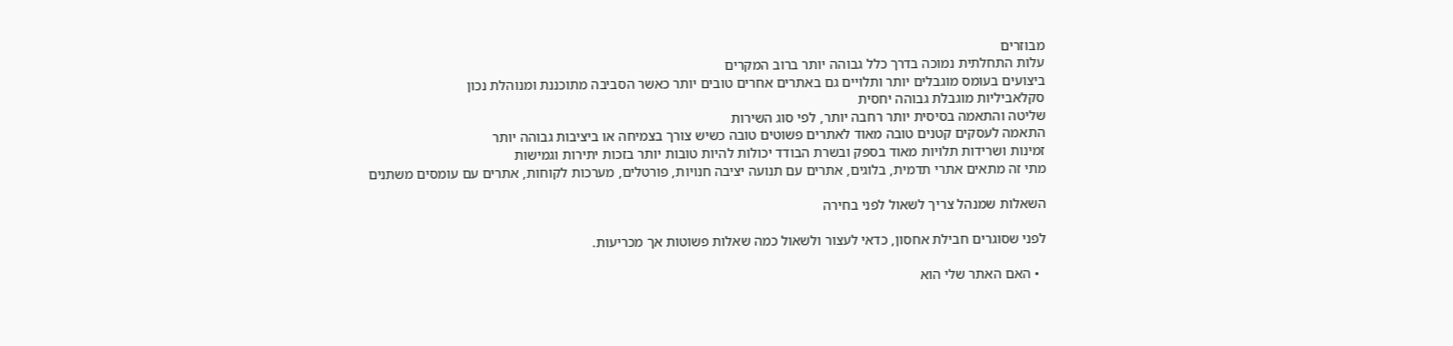מבוזרים
עלות התחלתית נמוכה בדרך כלל גבוהה יותר ברוב המקרים
ביצועים בעומס מוגבלים יותר ותלויים גם באתרים אחרים טובים יותר כאשר הסביבה מתוכננת ומנוהלת נכון
סקלאביליות מוגבלת גבוהה יחסית
שליטה והתאמה בסיסית יותר רחבה יותר, לפי סוג השירות
התאמה לעסקים קטנים טובה מאוד לאתרים פשוטים טובה כשיש צורך בצמיחה או ביציבות גבוהה יותר
זמינות ושרידות תלויות מאוד בספק ובשרת הבודד יכולות להיות טובות יותר בזכות יתירות וגמישות
מתי זה מתאים אתרי תדמית, בלוגים, אתרים עם תנועה יציבה חנויות, פורטלים, מערכות לקוחות, אתרים עם עומסים משתנים

השאלות שמנהל צריך לשאול לפני בחירה

לפני שסוגרים חבילת אחסון, כדאי לעצור ולשאול כמה שאלות פשוטות אך מכריעות.

  • האם האתר שלי הוא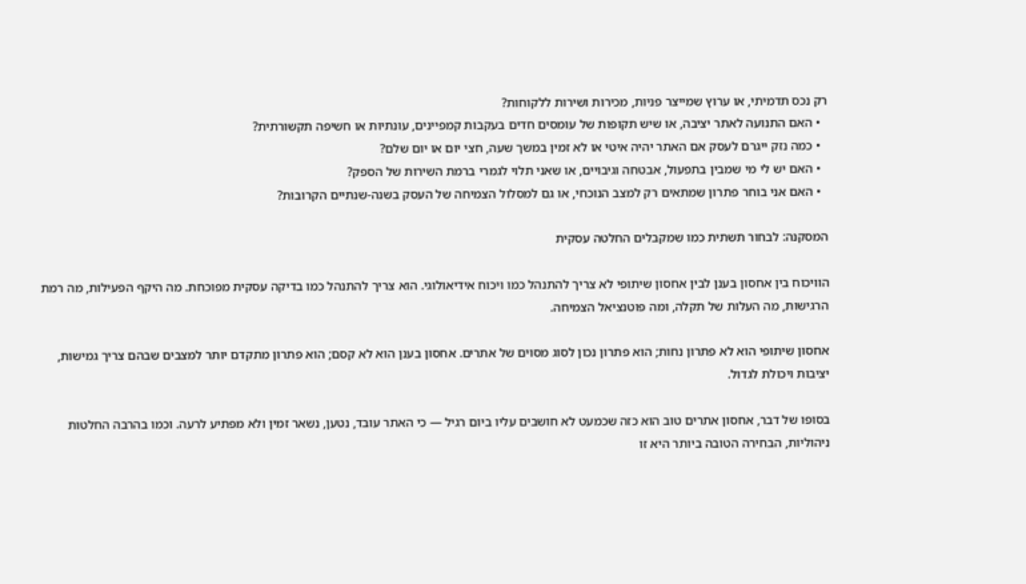רק נכס תדמיתי, או ערוץ שמייצר פניות, מכירות ושירות ללקוחות?
  • האם התנועה לאתר יציבה, או שיש תקופות של עומסים חדים בעקבות קמפיינים, עונתיות או חשיפה תקשורתית?
  • כמה נזק ייגרם לעסק אם האתר יהיה איטי או לא זמין במשך שעה, חצי יום או יום שלם?
  • האם יש לי מי שמבין בתפעול, אבטחה וגיבויים, או שאני תלוי לגמרי ברמת השירות של הספק?
  • האם אני בוחר פתרון שמתאים רק למצב הנוכחי, או גם למסלול הצמיחה של העסק בשנה-שנתיים הקרובות?

המסקנה: לבחור תשתית כמו שמקבלים החלטה עסקית

הוויכוח בין אחסון בענן לבין אחסון שיתופי לא צריך להתנהל כמו ויכוח אידיאולוגי. הוא צריך להתנהל כמו בדיקה עסקית מפוכחת. מה היקף הפעילות, מה רמת הרגישות, מה העלות של תקלה, ומה פוטנציאל הצמיחה.

אחסון שיתופי הוא לא פתרון נחות; הוא פתרון נכון לסוג מסוים של אתרים. אחסון בענן הוא לא קסם; הוא פתרון מתקדם יותר למצבים שבהם צריך גמישות, יציבות ויכולת לגדול.

בסופו של דבר, אחסון אתרים טוב הוא כזה שכמעט לא חושבים עליו ביום רגיל — כי האתר עובד, נטען, נשאר זמין ולא מפתיע לרעה. וכמו בהרבה החלטות ניהוליות, הבחירה הטובה ביותר היא זו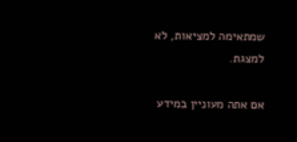שמתאימה למציאות, לא למצגת.

אם אתה מעוניין במידע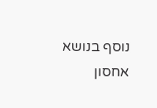נוסף בנושא אחסון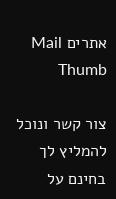אתרים Mail Thumb

צור קשר ונוכל להמליץ לך בחינם על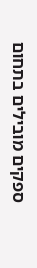ספקים מובילים בתחום